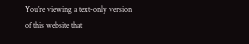You’re viewing a text-only version of this website that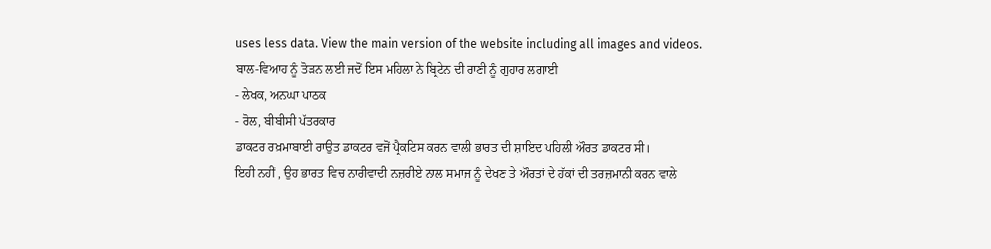uses less data. View the main version of the website including all images and videos.
ਬਾਲ-ਵਿਆਹ ਨੂੰ ਤੋੜਨ ਲਈ ਜਦੋਂ ਇਸ ਮਹਿਲਾ ਨੇ ਬ੍ਰਿਟੇਨ ਦੀ ਰਾਣੀ ਨੂੰ ਗੁਹਾਰ ਲਗਾਈ
- ਲੇਖਕ, ਅਨਘਾ ਪਾਠਕ
- ਰੋਲ, ਬੀਬੀਸੀ ਪੱਤਰਕਾਰ
ਡਾਕਟਰ ਰਖ਼ਮਾਬਾਈ ਰਾਉਤ ਡਾਕਟਰ ਵਜੋਂ ਪ੍ਰੈਕਟਿਸ ਕਰਨ ਵਾਲੀ ਭਾਰਤ ਦੀ ਸ਼ਾਇਦ ਪਹਿਲੀ ਔਰਤ ਡਾਕਟਰ ਸੀ।
ਇਹੀ ਨਹੀਂ , ਉਹ ਭਾਰਤ ਵਿਚ ਨਾਰੀਵਾਦੀ ਨਜ਼ਰੀਏ ਨਾਲ ਸਮਾਜ ਨੂੰ ਦੇਖਣ ਤੇ ਔਰਤਾਂ ਦੇ ਹੱਕਾਂ ਦੀ ਤਰਜ਼ਮਾਨੀ ਕਰਨ ਵਾਲੇ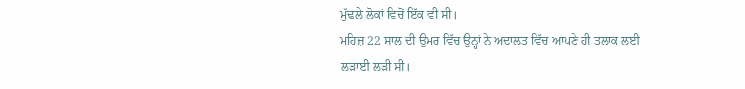ਮੁੱਢਲੇ ਲੋਕਾਂ ਵਿਚੋਂ ਇੱਕ ਵੀ ਸੀ।
ਮਹਿਜ਼ 22 ਸਾਲ ਦੀ ਉਮਰ ਵਿੱਚ ਉਨ੍ਹਾਂ ਨੇ ਅਦਾਲਤ ਵਿੱਚ ਆਪਣੇ ਹੀ ਤਲਾਕ ਲਈ ਲੜਾਈ ਲੜੀ ਸੀ।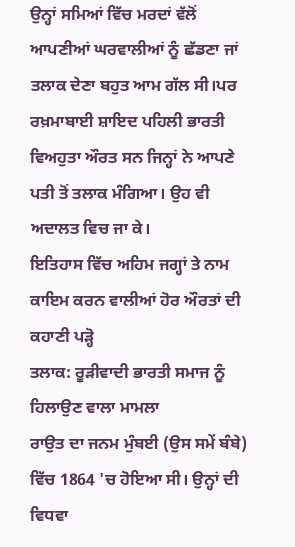ਉਨ੍ਹਾਂ ਸਮਿਆਂ ਵਿੱਚ ਮਰਦਾਂ ਵੱਲੋਂ ਆਪਣੀਆਂ ਘਰਵਾਲੀਆਂ ਨੂੰ ਛੱਡਣਾ ਜਾਂ ਤਲਾਕ ਦੇਣਾ ਬਹੁਤ ਆਮ ਗੱਲ ਸੀ।ਪਰ ਰਖ਼ਮਾਬਾਈ ਸ਼ਾਇਦ ਪਹਿਲੀ ਭਾਰਤੀ ਵਿਅਹੁਤਾ ਔਰਤ ਸਨ ਜਿਨ੍ਹਾਂ ਨੇ ਆਪਣੇ ਪਤੀ ਤੋਂ ਤਲਾਕ ਮੰਗਿਆ। ਉਹ ਵੀ ਅਦਾਲਤ ਵਿਚ ਜਾ ਕੇ।
ਇਤਿਹਾਸ ਵਿੱਚ ਅਹਿਮ ਜਗ੍ਹਾਂ ਤੇ ਨਾਮ ਕਾਇਮ ਕਰਨ ਵਾਲੀਆਂ ਹੋਰ ਔਰਤਾਂ ਦੀ ਕਹਾਣੀ ਪੜ੍ਹੋ
ਤਲਾਕ: ਰੂੜੀਵਾਦੀ ਭਾਰਤੀ ਸਮਾਜ ਨੂੰ ਹਿਲਾਉਣ ਵਾਲਾ ਮਾਮਲਾ
ਰਾਉਤ ਦਾ ਜਨਮ ਮੁੰਬਈ (ਉਸ ਸਮੇਂ ਬੰਬੇ) ਵਿੱਚ 1864 'ਚ ਹੋਇਆ ਸੀ। ਉਨ੍ਹਾਂ ਦੀ ਵਿਧਵਾ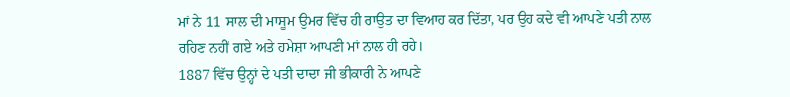ਮਾਂ ਨੇ 11 ਸਾਲ ਦੀ ਮਾਸੂਮ ਉਮਰ ਵਿੱਚ ਹੀ ਰਾਉਤ ਦਾ ਵਿਆਹ ਕਰ ਦਿੱਤਾ, ਪਰ ਉਹ ਕਦੇ ਵੀ ਆਪਣੇ ਪਤੀ ਨਾਲ ਰਹਿਣ ਨਹੀਂ ਗਏ ਅਤੇ ਹਮੇਸ਼ਾ ਆਪਣੀ ਮਾਂ ਨਾਲ ਹੀ ਰਹੇ।
1887 ਵਿੱਚ ਉਨ੍ਹਾਂ ਦੇ ਪਤੀ ਦਾਦਾ ਜੀ ਭੀਕਾਰੀ ਨੇ ਆਪਣੇ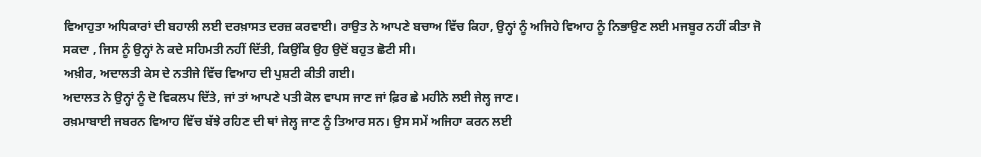ਵਿਆਹੁਤਾ ਅਧਿਕਾਰਾਂ ਦੀ ਬਹਾਲੀ ਲਈ ਦਰਖ਼ਾਸਤ ਦਰਜ਼ ਕਰਵਾਈ। ਰਾਉਤ ਨੇ ਆਪਣੇ ਬਚਾਅ ਵਿੱਚ ਕਿਹਾ, ਉਨ੍ਹਾਂ ਨੂੰ ਅਜਿਹੇ ਵਿਆਹ ਨੂੰ ਨਿਭਾਉਣ ਲਈ ਮਜਬੂਰ ਨਹੀਂ ਕੀਤਾ ਜੋ ਸਕਦਾ , ਜਿਸ ਨੂੰ ਉਨ੍ਹਾਂ ਨੇ ਕਦੇ ਸਹਿਮਤੀ ਨਹੀਂ ਦਿੱਤੀ, ਕਿਉਂਕਿ ਉਹ ਉਦੋਂ ਬਹੁਤ ਛੋਟੀ ਸੀ।
ਅਖ਼ੀਰ, ਅਦਾਲਤੀ ਕੇਸ ਦੇ ਨਤੀਜੇ ਵਿੱਚ ਵਿਆਹ ਦੀ ਪੁਸ਼ਟੀ ਕੀਤੀ ਗਈ।
ਅਦਾਲਤ ਨੇ ਉਨ੍ਹਾਂ ਨੂੰ ਦੋ ਵਿਕਲਪ ਦਿੱਤੇ, ਜਾਂ ਤਾਂ ਆਪਣੇ ਪਤੀ ਕੋਲ ਵਾਪਸ ਜਾਣ ਜਾਂ ਫ਼ਿਰ ਛੇ ਮਹੀਨੇ ਲਈ ਜੇਲ੍ਹ ਜਾਣ।
ਰਖ਼ਮਾਬਾਈ ਜਬਰਨ ਵਿਆਹ ਵਿੱਚ ਬੱਝੇ ਰਹਿਣ ਦੀ ਥਾਂ ਜੇਲ੍ਹ ਜਾਣ ਨੂੰ ਤਿਆਰ ਸਨ। ਉਸ ਸਮੇਂ ਅਜਿਹਾ ਕਰਨ ਲਈ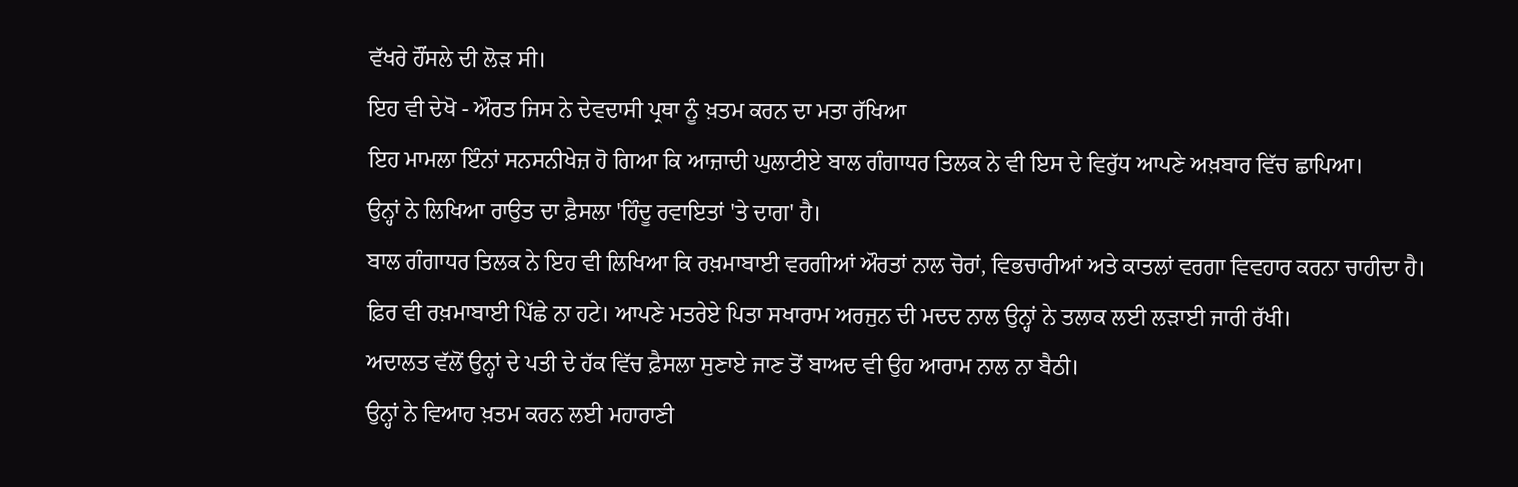ਵੱਖਰੇ ਹੌਂਸਲੇ ਦੀ ਲੋੜ ਸੀ।
ਇਹ ਵੀ ਦੇਖੋ - ਔਰਤ ਜਿਸ ਨੇ ਦੇਵਦਾਸੀ ਪ੍ਰਥਾ ਨੂੰ ਖ਼ਤਮ ਕਰਨ ਦਾ ਮਤਾ ਰੱਖਿਆ
ਇਹ ਮਾਮਲਾ ਇੰਨਾਂ ਸਨਸਨੀਖੇਜ਼ ਹੋ ਗਿਆ ਕਿ ਆਜ਼ਾਦੀ ਘੁਲਾਟੀਏ ਬਾਲ ਗੰਗਾਧਰ ਤਿਲਕ ਨੇ ਵੀ ਇਸ ਦੇ ਵਿਰੁੱਧ ਆਪਣੇ ਅਖ਼ਬਾਰ ਵਿੱਚ ਛਾਪਿਆ।
ਉਨ੍ਹਾਂ ਨੇ ਲਿਖਿਆ ਰਾਉਤ ਦਾ ਫ਼ੈਸਲਾ 'ਹਿੰਦੂ ਰਵਾਇਤਾਂ 'ਤੇ ਦਾਗ' ਹੈ।
ਬਾਲ ਗੰਗਾਧਰ ਤਿਲਕ ਨੇ ਇਹ ਵੀ ਲਿਖਿਆ ਕਿ ਰਖ਼ਮਾਬਾਈ ਵਰਗੀਆਂ ਔਰਤਾਂ ਨਾਲ ਚੋਰਾਂ, ਵਿਭਚਾਰੀਆਂ ਅਤੇ ਕਾਤਲਾਂ ਵਰਗਾ ਵਿਵਹਾਰ ਕਰਨਾ ਚਾਹੀਦਾ ਹੈ।
ਫ਼ਿਰ ਵੀ ਰਖ਼ਮਾਬਾਈ ਪਿੱਛੇ ਨਾ ਹਟੇ। ਆਪਣੇ ਮਤਰੇਏ ਪਿਤਾ ਸਖਾਰਾਮ ਅਰਜੁਨ ਦੀ ਮਦਦ ਨਾਲ ਉਨ੍ਹਾਂ ਨੇ ਤਲਾਕ ਲਈ ਲੜਾਈ ਜਾਰੀ ਰੱਖੀ।
ਅਦਾਲਤ ਵੱਲੋਂ ਉਨ੍ਹਾਂ ਦੇ ਪਤੀ ਦੇ ਹੱਕ ਵਿੱਚ ਫ਼ੈਸਲਾ ਸੁਣਾਏ ਜਾਣ ਤੋਂ ਬਾਅਦ ਵੀ ਉਹ ਆਰਾਮ ਨਾਲ ਨਾ ਬੈਠੀ।
ਉਨ੍ਹਾਂ ਨੇ ਵਿਆਹ ਖ਼ਤਮ ਕਰਨ ਲਈ ਮਹਾਰਾਣੀ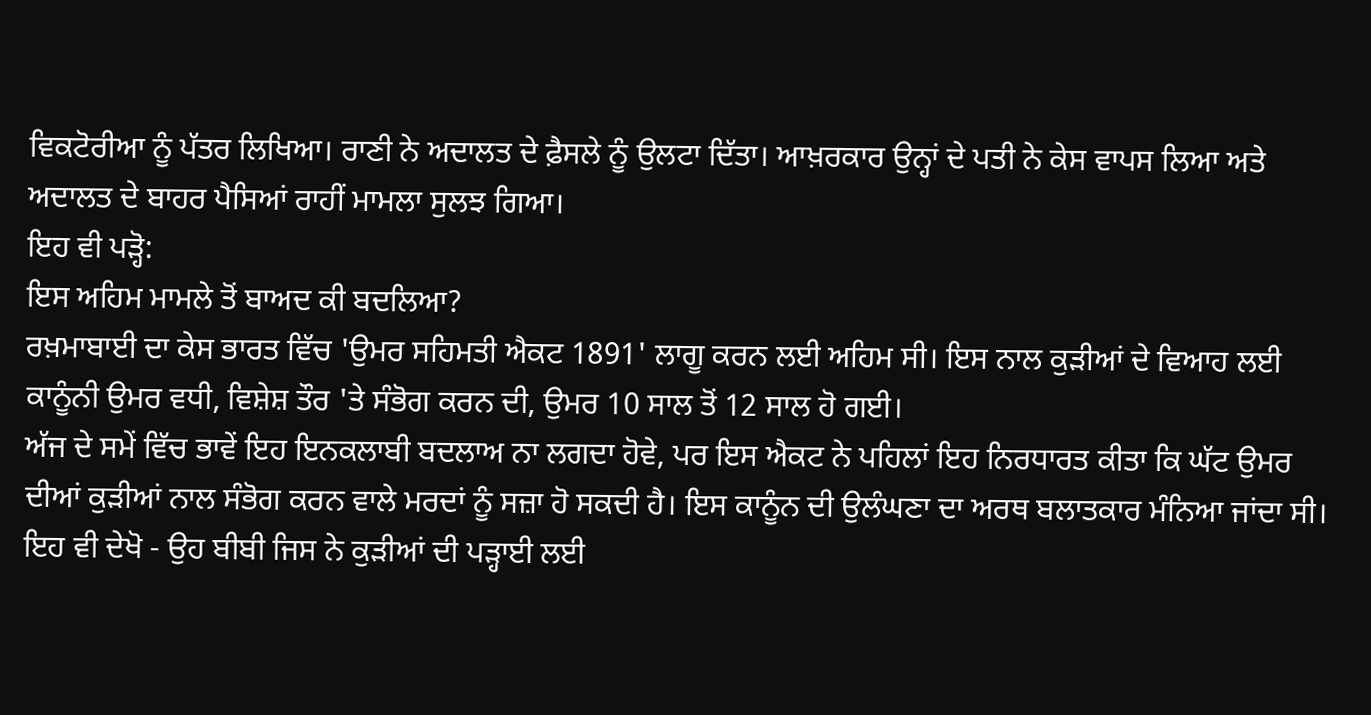ਵਿਕਟੋਰੀਆ ਨੂੰ ਪੱਤਰ ਲਿਖਿਆ। ਰਾਣੀ ਨੇ ਅਦਾਲਤ ਦੇ ਫ਼ੈਸਲੇ ਨੂੰ ਉਲਟਾ ਦਿੱਤਾ। ਆਖ਼ਰਕਾਰ ਉਨ੍ਹਾਂ ਦੇ ਪਤੀ ਨੇ ਕੇਸ ਵਾਪਸ ਲਿਆ ਅਤੇ ਅਦਾਲਤ ਦੇ ਬਾਹਰ ਪੈਸਿਆਂ ਰਾਹੀਂ ਮਾਮਲਾ ਸੁਲਝ ਗਿਆ।
ਇਹ ਵੀ ਪੜ੍ਹੋ:
ਇਸ ਅਹਿਮ ਮਾਮਲੇ ਤੋਂ ਬਾਅਦ ਕੀ ਬਦਲਿਆ?
ਰਖ਼ਮਾਬਾਈ ਦਾ ਕੇਸ ਭਾਰਤ ਵਿੱਚ 'ਉਮਰ ਸਹਿਮਤੀ ਐਕਟ 1891' ਲਾਗੂ ਕਰਨ ਲਈ ਅਹਿਮ ਸੀ। ਇਸ ਨਾਲ ਕੁੜੀਆਂ ਦੇ ਵਿਆਹ ਲਈ ਕਾਨੂੰਨੀ ਉਮਰ ਵਧੀ, ਵਿਸ਼ੇਸ਼ ਤੌਰ 'ਤੇ ਸੰਭੋਗ ਕਰਨ ਦੀ, ਉਮਰ 10 ਸਾਲ ਤੋਂ 12 ਸਾਲ ਹੋ ਗਈ।
ਅੱਜ ਦੇ ਸਮੇਂ ਵਿੱਚ ਭਾਵੇਂ ਇਹ ਇਨਕਲਾਬੀ ਬਦਲਾਅ ਨਾ ਲਗਦਾ ਹੋਵੇ, ਪਰ ਇਸ ਐਕਟ ਨੇ ਪਹਿਲਾਂ ਇਹ ਨਿਰਧਾਰਤ ਕੀਤਾ ਕਿ ਘੱਟ ਉਮਰ ਦੀਆਂ ਕੁੜੀਆਂ ਨਾਲ ਸੰਭੋਗ ਕਰਨ ਵਾਲੇ ਮਰਦਾਂ ਨੂੰ ਸਜ਼ਾ ਹੋ ਸਕਦੀ ਹੈ। ਇਸ ਕਾਨੂੰਨ ਦੀ ਉਲੰਘਣਾ ਦਾ ਅਰਥ ਬਲਾਤਕਾਰ ਮੰਨਿਆ ਜਾਂਦਾ ਸੀ।
ਇਹ ਵੀ ਦੇਖੋ - ਉਹ ਬੀਬੀ ਜਿਸ ਨੇ ਕੁੜੀਆਂ ਦੀ ਪੜ੍ਹਾਈ ਲਈ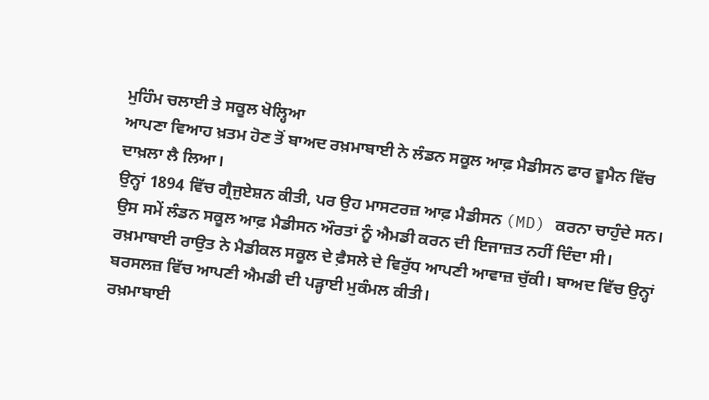ਮੁਹਿੰਮ ਚਲਾਈ ਤੇ ਸਕੂਲ ਖੋਲ੍ਹਿਆ
ਆਪਣਾ ਵਿਆਹ ਖ਼ਤਮ ਹੋਣ ਤੋਂ ਬਾਅਦ ਰਖ਼ਮਾਬਾਈ ਨੇ ਲੰਡਨ ਸਕੂਲ ਆਫ਼ ਮੈਡੀਸਨ ਫਾਰ ਵੂਮੈਨ ਵਿੱਚ ਦਾਖ਼ਲਾ ਲੈ ਲਿਆ।
ਉਨ੍ਹਾਂ 1894 ਵਿੱਚ ਗ੍ਰੈਜੁਏਸ਼ਨ ਕੀਤੀ, ਪਰ ਉਹ ਮਾਸਟਰਜ਼ ਆਫ਼ ਮੈਡੀਸਨ (MD) ਕਰਨਾ ਚਾਹੁੰਦੇ ਸਨ। ਉਸ ਸਮੇਂ ਲੰਡਨ ਸਕੂਲ ਆਫ਼ ਮੈਡੀਸਨ ਔਰਤਾਂ ਨੂੰ ਐਮਡੀ ਕਰਨ ਦੀ ਇਜਾਜ਼ਤ ਨਹੀਂ ਦਿੰਦਾ ਸੀ।
ਰਖ਼ਮਾਬਾਈ ਰਾਉਤ ਨੇ ਮੈਡੀਕਲ ਸਕੂਲ ਦੇ ਫ਼ੈਸਲੇ ਦੇ ਵਿਰੁੱਧ ਆਪਣੀ ਆਵਾਜ਼ ਚੁੱਕੀ। ਬਾਅਦ ਵਿੱਚ ਉਨ੍ਹਾਂ ਬਰਸਲਜ਼ ਵਿੱਚ ਆਪਣੀ ਐਮਡੀ ਦੀ ਪੜ੍ਹਾਈ ਮੁਕੰਮਲ ਕੀਤੀ।
ਰਖ਼ਮਾਬਾਈ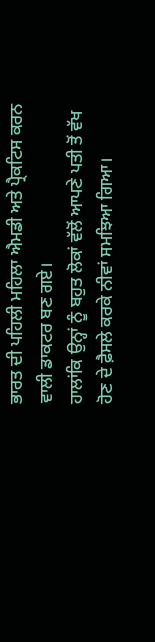ਭਾਰਤ ਦੀ ਪਹਿਲੀ ਮਹਿਲਾ ਐਮਡੀ ਅਤੇ ਪ੍ਰੈਕਟਿਸ ਕਰਨ ਵਾਲੀ ਡਾਕਟਰ ਬਣ ਗਏ।
ਹਾਲਾਂਕਿ ਉਨ੍ਹਾਂ ਨੂੰ ਬਹੁਤ ਲੋਕਾਂ ਵੱਲੋਂ ਆਪਣੇ ਪਤੀ ਤੋਂ ਵੱਖ ਹੋਣ ਦੇ ਫ਼ੈਸਲੇ ਕਰਕੇ ਨੀਵਾਂ ਸਮਝਿਆ ਗਿਆ।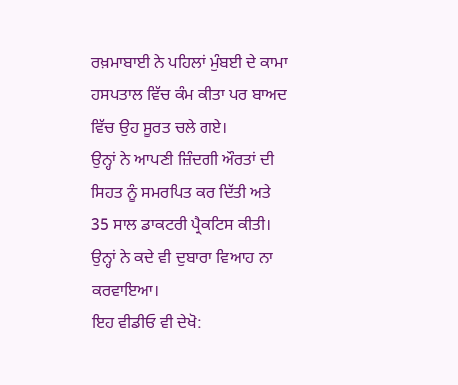ਰਖ਼ਮਾਬਾਈ ਨੇ ਪਹਿਲਾਂ ਮੁੰਬਈ ਦੇ ਕਾਮਾ ਹਸਪਤਾਲ ਵਿੱਚ ਕੰਮ ਕੀਤਾ ਪਰ ਬਾਅਦ ਵਿੱਚ ਉਹ ਸੂਰਤ ਚਲੇ ਗਏ।
ਉਨ੍ਹਾਂ ਨੇ ਆਪਣੀ ਜ਼ਿੰਦਗੀ ਔਰਤਾਂ ਦੀ ਸਿਹਤ ਨੂੰ ਸਮਰਪਿਤ ਕਰ ਦਿੱਤੀ ਅਤੇ 35 ਸਾਲ ਡਾਕਟਰੀ ਪ੍ਰੈਕਟਿਸ ਕੀਤੀ।
ਉਨ੍ਹਾਂ ਨੇ ਕਦੇ ਵੀ ਦੁਬਾਰਾ ਵਿਆਹ ਨਾ ਕਰਵਾਇਆ।
ਇਹ ਵੀਡੀਓ ਵੀ ਦੇਖੋ: